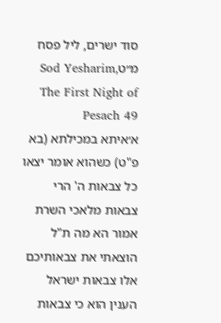סוד ישרים, ליל פסח מ״טSod Yesharim, The First Night of Pesach 49
א׳איתא במכילתא (בא פ"ט) כשהוא אומר יצאו כל צבאות ה' הרי צבאות מלאכי השרת אמור הא מה ת"ל הוצאתי את צבאותיכם אלו צבאות ישראל הענין הוא כי צבאות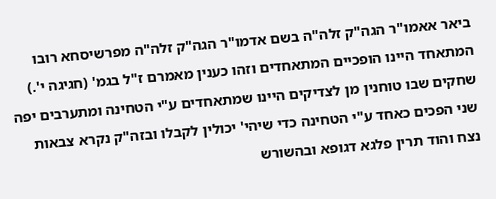ביאר אאמו"ר הגה"ק זלה"ה בשם אדמו"ר הגה"ק זלה"ה מפרשיסחא רובו המתאחד היינו הופכיים המתאחדים וזהו כענין מאמרם ז"ל בגמ' (חגיגה י'.) שחקים שבו טוחנין מן לצדיקים היינו שמתאחדים ע"י הטחינה ומתערבים יפה שני הפכים כאחד ע"י הטחינה כדי שיהי' יכולין לקבלו ובזה"ק נקרא צבאות נצח והוד תרין פלגא דגופא ובהשורש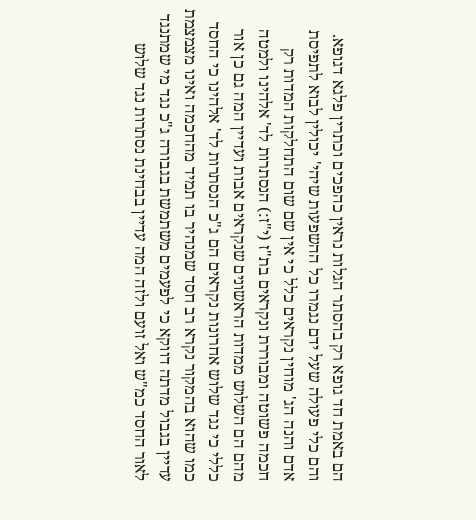הם באמת חד גופא רק בהסתר הגלות נראין כהפכים וכתרין פלגא דגופא. והם כלי פעולה שעל ידם נגמרו כל ההשפעות שיהי' יכולין לבוא לתפיסת אדם והנה הג' מוחין נקראים כלל כי אין שם שום התחלקות המדות רק חכמה פשוטה ומבוררת ונקראים בת"ז (י"ז:) הנסתרות לד' אלהינו ולמטה מהם הם השלוש ממדות הראשונים שנקראים אבות ועדיין המה גם כן אור כללי כי נגד שלוש אחרונות נקראים הם ג"כ הנסתרות לד' אלהינו כי החסד כמו שהוא בהמקור נקרא רב חסד שמנהיר בו תמיד מהחכמה ואינו מצמצמת עדיין בגבול מדתה דווקא כי לפעמים משתמשת בגבורה ג"כ נגד מי שמתנגד לאור החסד כמ"ש ואל זועם ולזה המה עדיין בבחינת נסתרות נגד שלוש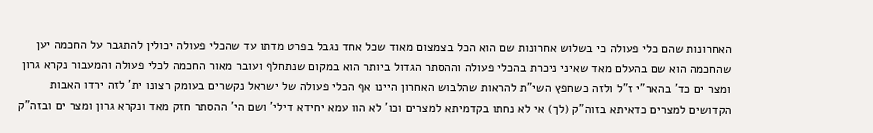האחרונות שהם כלי פעולה כי בשלוש אחרונות שם הוא הכל בצמצום מאוד שכל אחד נגבל בפרט מדתו עד שהכלי פעולה יכולין להתגבר על החכמה יען שהחכמה הוא שם בהעלם מאד שאיני ניכרת בהכלי פעולה וההסתר הגדול ביותר הוא במקום שנתחלף ועובר מאור החכמה לכלי פעולה והמעבור נקרא גרון ומצר ים כד' בהאר"י ז"ל ולזה כשחפץ השי"ת להראות שהלבוש האחרון היינו אף הכלי פעולה של ישראל נקשרים בעומק רצונו ית' לזה ירדו האבות הקדושים למצרים כדאיתא בזוה"ק (לך) אי לא נחתו בקדמיתא למצרים וכו' לא הוו עמא יחידא דילי' ושם הי' ההסתר חזק מאד ונקרא גרון ומצר ים ובזה"ק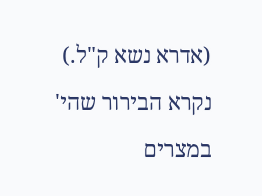(אדרא נשא ק"ל.) נקרא הבירור שהי' במצרים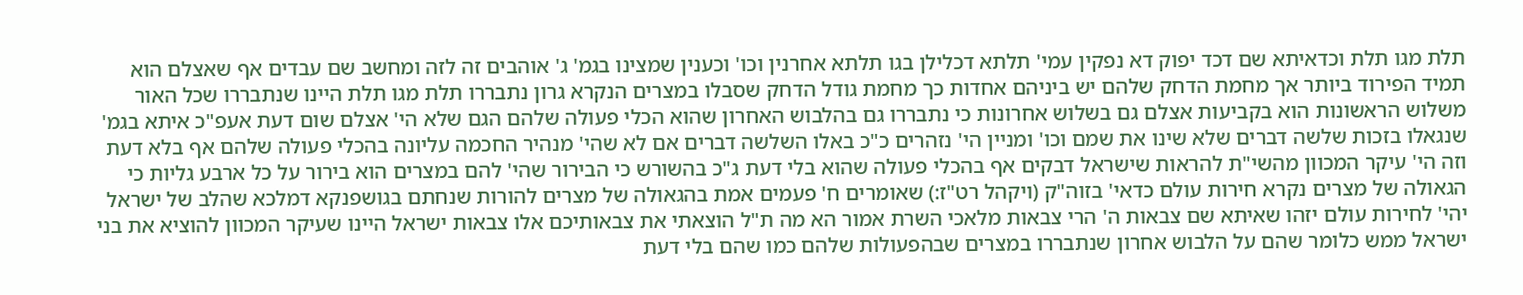תלת מגו תלת וכדאיתא שם דכד יפוק דא נפקין עמי' תלתא דכלילן בגו תלתא אחרנין וכו' וכענין שמצינו בגמ' ג' אוהבים זה לזה ומחשב שם עבדים אף שאצלם הוא תמיד הפירוד ביותר אך מחמת הדחק שלהם יש ביניהם אחדות כך מחמת גודל הדחק שסבלו במצרים הנקרא גרון נתבררו תלת מגו תלת היינו שנתבררו שכל האור משלוש הראשונות הוא בקביעות אצלם גם בשלוש אחרונות כי נתבררו גם בהלבוש האחרון שהוא הכלי פעולה שלהם הגם שלא הי' אצלם שום דעת אעפ"כ איתא בגמ' שנגאלו בזכות שלשה דברים שלא שינו את שמם וכו' ומניין הי' נזהרים כ"כ באלו השלשה דברים אם לא שהי' מנהיר החכמה עליונה בהכלי פעולה שלהם אף בלא דעת וזה הי' עיקר המכוון מהשי"ת להראות שישראל דבקים אף בהכלי פעולה שהוא בלי דעת ג"כ בהשורש כי הבירור שהי' להם במצרים הוא בירור על כל ארבע גליות כי הגאולה של מצרים נקרא חירות עולם כדאי' בזוה"ק (ויקהל רט"ז:) שאומרים ח' פעמים אמת בהגאולה של מצרים להורות שנחתם בגושפנקא דמלכא שהלב של ישראל יהי' לחירות עולם יזהו שאיתא שם צבאות ה' הרי צבאות מלאכי השרת אמור הא מה ת"ל הוצאתי את צבאותיכם אלו צבאות ישראל היינו שעיקר המכוון להוציא את בני ישראל ממש כלומר שהם על הלבוש אחרון שנתבררו במצרים שבהפעולות שלהם כמו שהם בלי דעת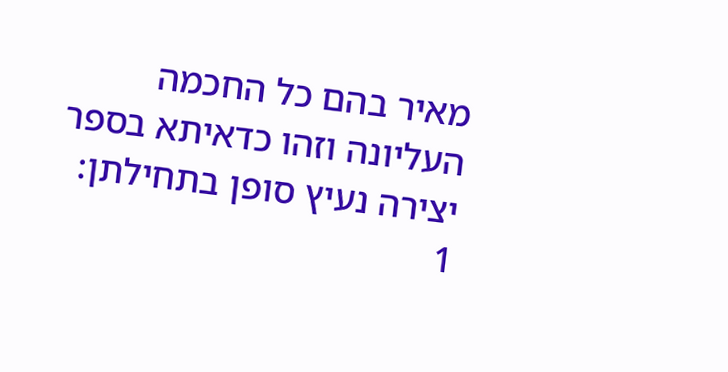מאיר בהם כל החכמה העליונה וזהו כדאיתא בספר יצירה נעיץ סופן בתחילתן:
1